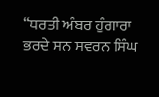“ਧਰਤੀ ਅੰਬਰ ਹੁੰਗਾਰਾ ਭਰਦੇ ਸਨ ਸਵਰਨ ਸਿੰਘ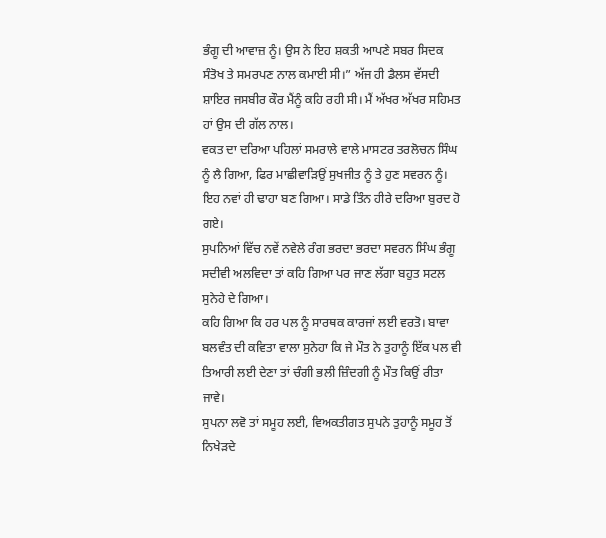ਭੰਗੂ ਦੀ ਆਵਾਜ਼ ਨੂੰ। ਉਸ ਨੇ ਇਹ ਸ਼ਕਤੀ ਆਪਣੇ ਸਬਰ ਸਿਦਕ ਸੰਤੋਖ ਤੇ ਸਮਰਪਣ ਨਾਲ ਕਮਾਈ ਸੀ।” ਅੱਜ ਹੀ ਡੈਲਸ ਵੱਸਦੀ ਸ਼ਾਇਰ ਜਸਬੀਰ ਕੌਰ ਮੈਂਨੂੰ ਕਹਿ ਰਹੀ ਸੀ। ਮੈਂ ਅੱਖਰ ਅੱਖਰ ਸਹਿਮਤ ਹਾਂ ਉਸ ਦੀ ਗੱਲ ਨਾਲ।
ਵਕਤ ਦਾ ਦਰਿਆ ਪਹਿਲਾਂ ਸਮਰਾਲੇ ਵਾਲੇ ਮਾਸਟਰ ਤਰਲੋਚਨ ਸਿੰਘ ਨੂੰ ਲੈ ਗਿਆ, ਫਿਰ ਮਾਛੀਵਾੜਿਉਂ ਸੁਖਜੀਤ ਨੂੰ ਤੇ ਹੁਣ ਸਵਰਨ ਨੂੰ। ਇਹ ਨਵਾਂ ਹੀ ਢਾਹਾ ਬਣ ਗਿਆ। ਸਾਡੇ ਤਿੰਨ ਹੀਰੇ ਦਰਿਆ ਬੁਰਦ ਹੋ ਗਏ।
ਸੁਪਨਿਆਂ ਵਿੱਚ ਨਵੇਂ ਨਵੇਲੇ ਰੰਗ ਭਰਦਾ ਭਰਦਾ ਸਵਰਨ ਸਿੰਘ ਭੰਗੂ ਸਦੀਵੀ ਅਲਵਿਦਾ ਤਾਂ ਕਹਿ ਗਿਆ ਪਰ ਜਾਣ ਲੱਗਾ ਬਹੁਤ ਸਟਲ ਸੁਨੇਹੇ ਦੇ ਗਿਆ।
ਕਹਿ ਗਿਆ ਕਿ ਹਰ ਪਲ ਨੂੰ ਸਾਰਥਕ ਕਾਰਜਾਂ ਲਈ ਵਰਤੋ। ਬਾਵਾ ਬਲਵੰਤ ਦੀ ਕਵਿਤਾ ਵਾਲਾ ਸੁਨੇਹਾ ਕਿ ਜੇ ਮੌਤ ਨੇ ਤੁਹਾਨੂੰ ਇੱਕ ਪਲ ਵੀ ਤਿਆਰੀ ਲਈ ਦੇਣਾ ਤਾਂ ਚੰਗੀ ਭਲੀ ਜ਼ਿੰਦਗੀ ਨੂੰ ਮੌਤ ਕਿਉਂ ਰੀਤਾ ਜਾਵੇ।
ਸੁਪਨਾ ਲਵੋ ਤਾਂ ਸਮੂਹ ਲਈ, ਵਿਅਕਤੀਗਤ ਸੁਪਨੇ ਤੁਹਾਨੂੰ ਸਮੂਹ ਤੋਂ ਨਿਖੇੜਦੇ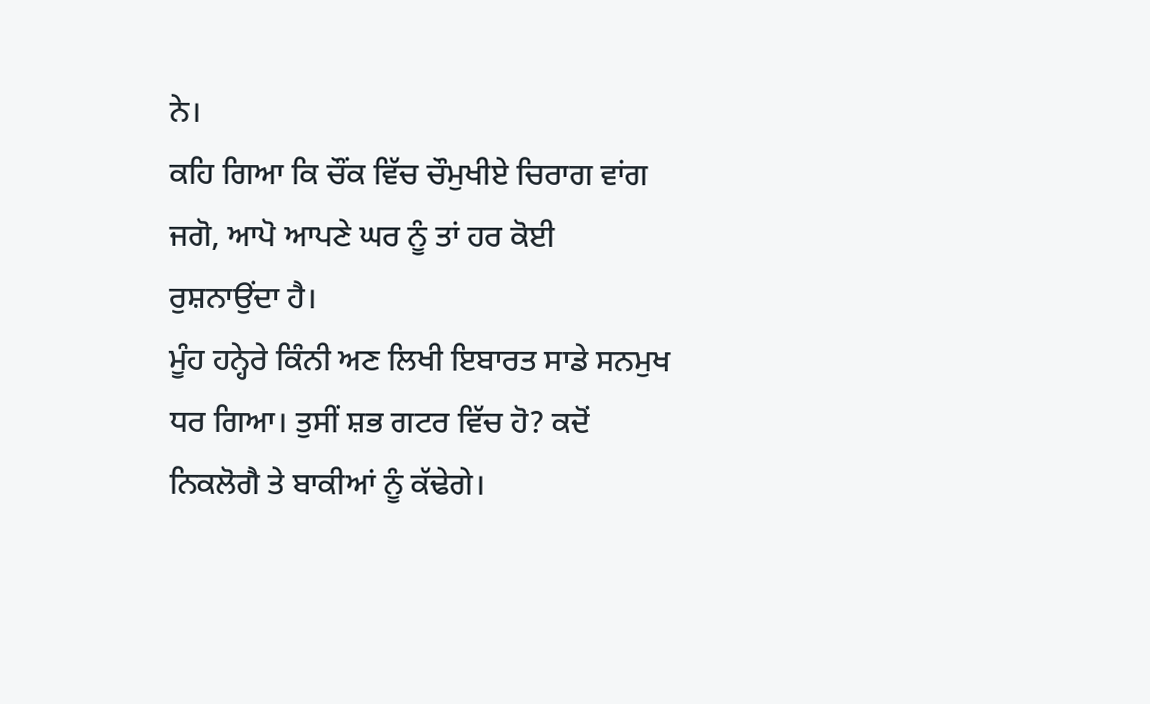ਨੇ।
ਕਹਿ ਗਿਆ ਕਿ ਚੌਂਕ ਵਿੱਚ ਚੌਮੁਖੀਏ ਚਿਰਾਗ ਵਾਂਗ ਜਗੋ, ਆਪੋ ਆਪਣੇ ਘਰ ਨੂੰ ਤਾਂ ਹਰ ਕੋਈ ਰੁਸ਼ਨਾਉਂਦਾ ਹੈ।
ਮੂੰਹ ਹਨ੍ਹੇਰੇ ਕਿੰਨੀ ਅਣ ਲਿਖੀ ਇਬਾਰਤ ਸਾਡੇ ਸਨਮੁਖ ਧਰ ਗਿਆ। ਤੁਸੀਂ ਸ਼ਭ ਗਟਰ ਵਿੱਚ ਹੋ? ਕਦੋਂ ਨਿਕਲੋਗੈ ਤੇ ਬਾਕੀਆਂ ਨੂੰ ਕੱਢੇਗੇ।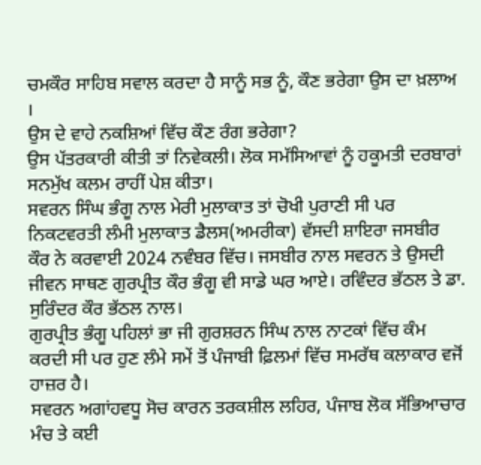ਚਮਕੌਰ ਸਾਹਿਬ ਸਵਾਲ ਕਰਦਾ ਹੈ ਸਾਨੂੰ ਸਭ ਨੂੰ, ਕੌਣ ਭਰੇਗਾ ਉਸ ਦਾ ਖ਼ਲਾਅ ।
ਉਸ ਦੇ ਵਾਹੇ ਨਕਸ਼ਿਆਂ ਵਿੱਚ ਕੌਣ ਰੰਗ ਭਰੇਗਾ?
ਉਸ ਪੱਤਰਕਾਰੀ ਕੀਤੀ ਤਾਂ ਨਿਵੇਕਲੀ। ਲੋਕ ਸਮੱਸਿਆਵਾਂ ਨੂੰ ਹਕੂਮਤੀ ਦਰਬਾਰਾਂ ਸਨਮੁੱਖ ਕਲਮ ਰਾਹੀਂ ਪੇਸ਼ ਕੀਤਾ।
ਸਵਰਨ ਸਿੰਘ ਭੰਗੂ ਨਾਲ ਮੇਰੀ ਮੁਲਾਕਾਤ ਤਾਂ ਚੋਖੀ ਪੁਰਾਣੀ ਸੀ ਪਰ ਨਿਕਟਵਰਤੀ ਲੰਮੀ ਮੁਲਾਕਾਤ ਡੈਲਸ(ਅਮਰੀਕਾ) ਵੱਸਦੀ ਸ਼ਾਇਰਾ ਜਸਬੀਰ ਕੌਰ ਨੇ ਕਰਵਾਈ 2024 ਨਵੰਬਰ ਵਿੱਚ। ਜਸਬੀਰ ਨਾਲ ਸਵਰਨ ਤੇ ਉਸਦੀ ਜੀਵਨ ਸਾਥਣ ਗੁਰਪ੍ਰੀਤ ਕੌਰ ਭੰਗੂ ਵੀ ਸਾਡੇ ਘਰ ਆਏ। ਰਵਿੰਦਰ ਭੱਠਲ ਤੇ ਡਾ. ਸੁਰਿੰਦਰ ਕੌਰ ਭੱਠਲ ਨਾਲ।
ਗੁਰਪ੍ਰੀਤ ਭੰਗੂ ਪਹਿਲਾਂ ਭਾ ਜੀ ਗੁਰਸ਼ਰਨ ਸਿੰਘ ਨਾਲ ਨਾਟਕਾਂ ਵਿੱਚ ਕੰਮ ਕਰਦੀ ਸੀ ਪਰ ਹੁਣ ਲੰਮੇ ਸਮੇਂ ਤੋਂ ਪੰਜਾਬੀ ਫ਼ਿਲਮਾਂ ਵਿੱਚ ਸਮਰੱਥ ਕਲਾਕਾਰ ਵਜੋਂ ਹਾਜ਼ਰ ਹੈ।
ਸਵਰਨ ਅਗਾਂਹਵਧੂ ਸੋਚ ਕਾਰਨ ਤਰਕਸ਼ੀਲ ਲਹਿਰ, ਪੰਜਾਬ ਲੋਕ ਸੱਭਿਆਚਾਰ ਮੰਚ ਤੇ ਕਈ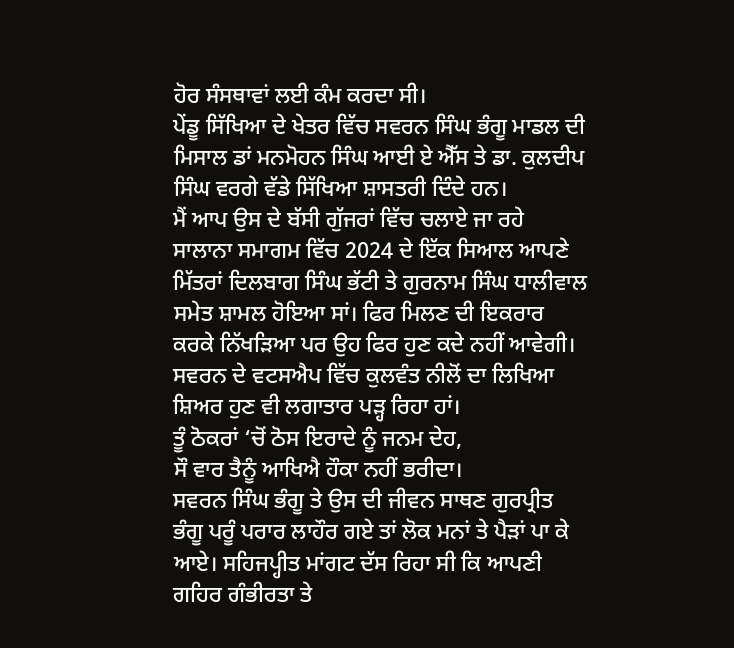ਹੋਰ ਸੰਸਥਾਵਾਂ ਲਈ ਕੰਮ ਕਰਦਾ ਸੀ।
ਪੇਂਡੂ ਸਿੱਖਿਆ ਦੇ ਖੇਤਰ ਵਿੱਚ ਸਵਰਨ ਸਿੰਘ ਭੰਗੂ ਮਾਡਲ ਦੀ ਮਿਸਾਲ ਡਾਂ ਮਨਮੋਹਨ ਸਿੰਘ ਆਈ ਏ ਐੱਸ ਤੇ ਡਾ. ਕੁਲਦੀਪ ਸਿੰਘ ਵਰਗੇ ਵੱਡੇ ਸਿੱਖਿਆ ਸ਼ਾਸਤਰੀ ਦਿੰਦੇ ਹਨ।
ਮੈਂ ਆਪ ਉਸ ਦੇ ਬੱਸੀ ਗੁੱਜਰਾਂ ਵਿੱਚ ਚਲਾਏ ਜਾ ਰਹੇ ਸਾਲਾਨਾ ਸਮਾਗਮ ਵਿੱਚ 2024 ਦੇ ਇੱਕ ਸਿਆਲ ਆਪਣੇ ਮਿੱਤਰਾਂ ਦਿਲਬਾਗ ਸਿੰਘ ਭੱਟੀ ਤੇ ਗੁਰਨਾਮ ਸਿੰਘ ਧਾਲੀਵਾਲ ਸਮੇਤ ਸ਼ਾਮਲ ਹੋਇਆ ਸਾਂ। ਫਿਰ ਮਿਲਣ ਦੀ ਇਕਰਾਰ ਕਰਕੇ ਨਿੱਖੜਿਆ ਪਰ ਉਹ ਫਿਰ ਹੁਣ ਕਦੇ ਨਹੀਂ ਆਵੇਗੀ।
ਸਵਰਨ ਦੇ ਵਟਸਐਪ ਵਿੱਚ ਕੁਲਵੰਤ ਨੀਲੋਂ ਦਾ ਲਿਖਿਆ ਸ਼ਿਅਰ ਹੁਣ ਵੀ ਲਗਾਤਾਰ ਪੜ੍ਹ ਰਿਹਾ ਹਾਂ।
ਤੂੰ ਠੋਕਰਾਂ ‘ਚੋਂ ਠੋਸ ਇਰਾਦੇ ਨੂੰ ਜਨਮ ਦੇਹ,
ਸੌ ਵਾਰ ਤੈਨੂੰ ਆਖਿਐ ਹੌਕਾ ਨਹੀਂ ਭਰੀਦਾ।
ਸਵਰਨ ਸਿੰਘ ਭੰਗੂ ਤੇ ਉਸ ਦੀ ਜੀਵਨ ਸਾਥਣ ਗੁਰਪ੍ਰੀਤ ਭੰਗੂ ਪਰੂੰ ਪਰਾਰ ਲਾਹੌਰ ਗਏ ਤਾਂ ਲੋਕ ਮਨਾਂ ਤੇ ਪੈੜਾਂ ਪਾ ਕੇ ਆਏ। ਸਹਿਜਪ੍ਹੀਤ ਮਾਂਗਟ ਦੱਸ ਰਿਹਾ ਸੀ ਕਿ ਆਪਣੀ ਗਹਿਰ ਗੰਭੀਰਤਾ ਤੇ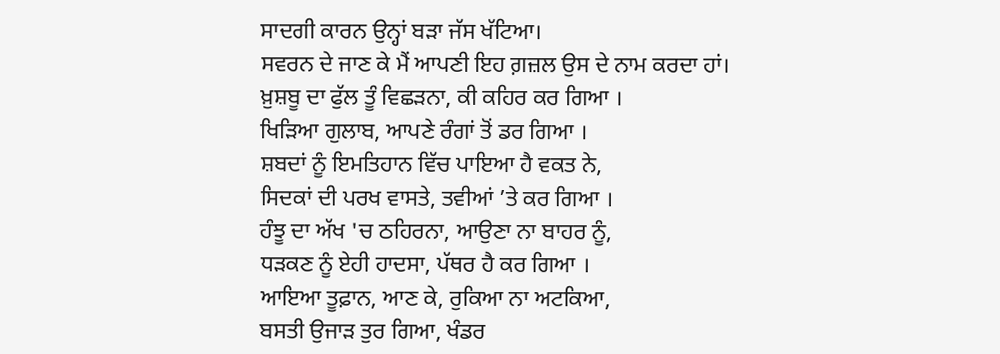ਸਾਦਗੀ ਕਾਰਨ ਉਨ੍ਹਾਂ ਬੜਾ ਜੱਸ ਖੱਟਿਆ।
ਸਵਰਨ ਦੇ ਜਾਣ ਕੇ ਮੈਂ ਆਪਣੀ ਇਹ ਗ਼ਜ਼ਲ ਉਸ ਦੇ ਨਾਮ ਕਰਦਾ ਹਾਂ।
ਖ਼ੁਸ਼ਬੂ ਦਾ ਫੁੱਲ ਤੂੰ ਵਿਛੜਨਾ, ਕੀ ਕਹਿਰ ਕਰ ਗਿਆ ।
ਖਿੜਿਆ ਗੁਲਾਬ, ਆਪਣੇ ਰੰਗਾਂ ਤੋਂ ਡਰ ਗਿਆ ।
ਸ਼ਬਦਾਂ ਨੂੰ ਇਮਤਿਹਾਨ ਵਿੱਚ ਪਾਇਆ ਹੈ ਵਕਤ ਨੇ,
ਸਿਦਕਾਂ ਦੀ ਪਰਖ ਵਾਸਤੇ, ਤਵੀਆਂ ’ਤੇ ਕਰ ਗਿਆ ।
ਹੰਝੂ ਦਾ ਅੱਖ 'ਚ ਠਹਿਰਨਾ, ਆਉਣਾ ਨਾ ਬਾਹਰ ਨੂੰ,
ਧੜਕਣ ਨੂੰ ਏਹੀ ਹਾਦਸਾ, ਪੱਥਰ ਹੈ ਕਰ ਗਿਆ ।
ਆਇਆ ਤੂਫ਼ਾਨ, ਆਣ ਕੇ, ਰੁਕਿਆ ਨਾ ਅਟਕਿਆ,
ਬਸਤੀ ਉਜਾੜ ਤੁਰ ਗਿਆ, ਖੰਡਰ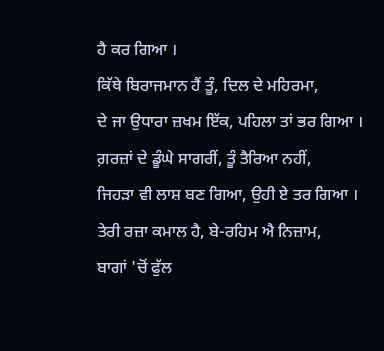ਹੈ ਕਰ ਗਿਆ ।
ਕਿੱਥੇ ਬਿਰਾਜਮਾਨ ਹੈਂ ਤੂੰ, ਦਿਲ ਦੇ ਮਹਿਰਮਾ,
ਦੇ ਜਾ ਉਧਾਰਾ ਜ਼ਖਮ ਇੱਕ, ਪਹਿਲਾ ਤਾਂ ਭਰ ਗਿਆ ।
ਗ਼ਰਜ਼ਾਂ ਦੇ ਡੂੰਘੇ ਸਾਗਰੀਂ, ਤੂੰ ਤੈਰਿਆ ਨਹੀਂ,
ਜਿਹੜਾ ਵੀ ਲਾਸ਼ ਬਣ ਗਿਆ, ਉਹੀ ਏ ਤਰ ਗਿਆ ।
ਤੇਰੀ ਰਜ਼ਾ ਕਮਾਲ ਹੈ, ਬੇ-ਰਹਿਮ ਐ ਨਿਜ਼ਾਮ,
ਬਾਗਾਂ 'ਚੋਂ ਫੁੱਲ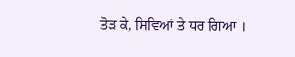ਤੋੜ ਕੇ, ਸਿਵਿਆਂ ਤੇ ਧਰ ਗਿਆ ।